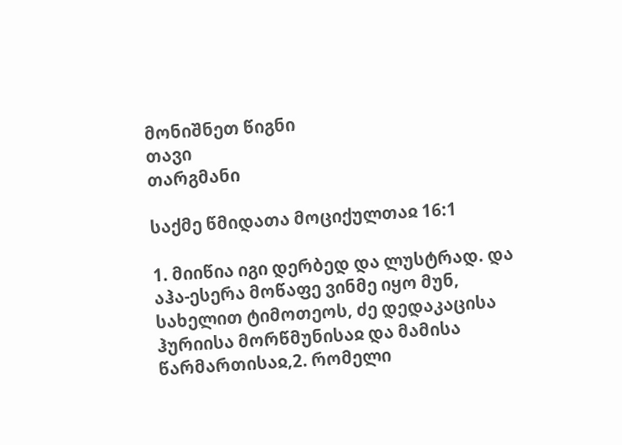მონიშნეთ წიგნი
თავი
თარგმანი

საქმე წმიდათა მოციქულთაჲ 16:1

1. მიიწია იგი დერბედ და ლუსტრად. და აჰა-ესერა მოწაფე ვინმე იყო მუნ, სახელით ტიმოთეოს, ძე დედაკაცისა ჰურიისა მორწმუნისაჲ და მამისა წარმართისაჲ,2. რომელი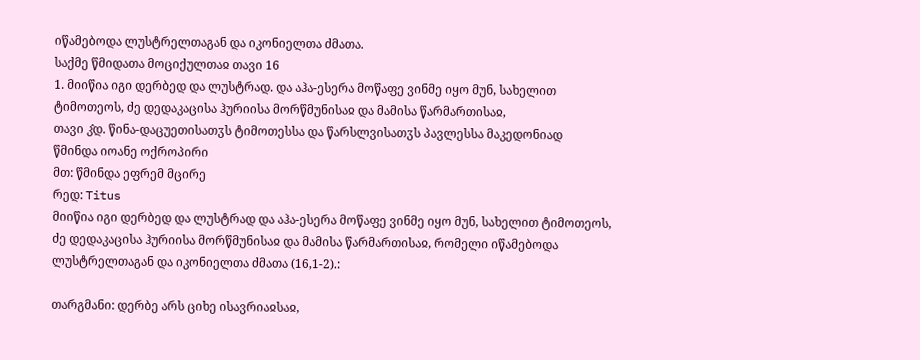იწამებოდა ლუსტრელთაგან და იკონიელთა ძმათა.
საქმე წმიდათა მოციქულთაჲ თავი 16
1. მიიწია იგი დერბედ და ლუსტრად. და აჰა-ესერა მოწაფე ვინმე იყო მუნ, სახელით ტიმოთეოს, ძე დედაკაცისა ჰურიისა მორწმუნისაჲ და მამისა წარმართისაჲ,
თავი კ̂დ. წინა-დაცუეთისათჳს ტიმოთესსა და წარსლვისათჳს პავლესსა მაკედონიად
წმინდა იოანე ოქროპირი
მთ: წმინდა ეფრემ მცირე
რედ: Titus
მიიწია იგი დერბედ და ლუსტრად და აჰა-ესერა მოწაფე ვინმე იყო მუნ, სახელით ტიმოთეოს, ძე დედაკაცისა ჰურიისა მორწმუნისაჲ და მამისა წარმართისაჲ, რომელი იწამებოდა ლუსტრელთაგან და იკონიელთა ძმათა (16,1-2).:

თარგმანი: დერბე არს ციხე ისავრიაჲსაჲ,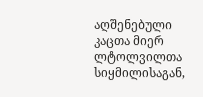აღშენებული კაცთა მიერ ლტოლვილთა სიყმილისაგან,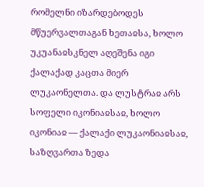რომელნი იზარდებოდეს მწუერვალთაგან ხეთაჲსა, ხოლო უკუანაჲსკნელ აღეშენა იგი ქალაქად კაცთა მიერ ლუკაონელთა. და ლუსტრაჲ არს სოფელი იკონიაჲსაჲ, ხოლო იკონიაჲ — ქალაქი ლუკაონიაჲსაჲ, საზღვართა ზედა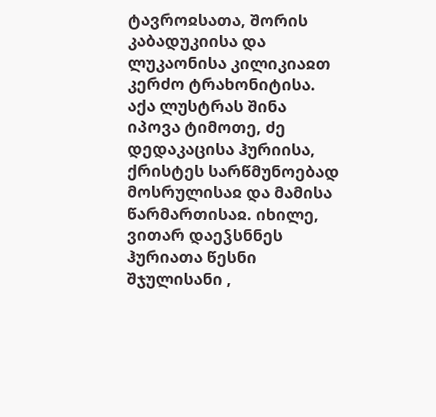ტავროჲსათა, შორის კაბადუკიისა და ლუკაონისა კილიკიაჲთ კერძო ტრახონიტისა. აქა ლუსტრას შინა იპოვა ტიმოთე, ძე დედაკაცისა ჰურიისა, ქრისტეს სარწმუნოებად მოსრულისაჲ და მამისა წარმართისაჲ. იხილე, ვითარ დაეჴსნნეს ჰურიათა წესნი შჯულისანი ,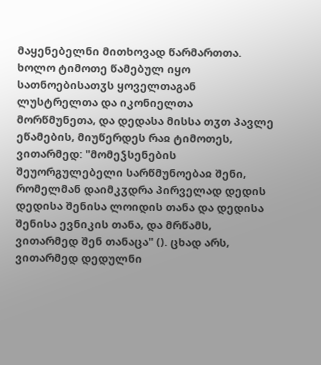მაყენებელნი მითხოვად წარმართთა. ხოლო ტიმოთე წამებულ იყო სათნოებისათჳს ყოველთაგან ლუსტრელთა და იკონიელთა მორწმუნეთა, და დედასა მისსა თჳთ პავლე ეწამების, მიუწერდეს რაჲ ტიმოთეს, ვითარმედ: "მომეჴსენების შეუორგულებელი სარწმუნოებაჲ შენი, რომელმან დაიმკჳდრა პირველად დედის დედისა შენისა ლოიდის თანა და დედისა შენისა ევნიკის თანა, და მრწამს, ვითარმედ შენ თანაცა" (). ცხად არს, ვითარმედ დედულნი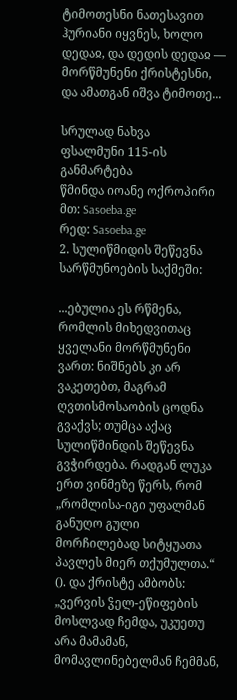ტიმოთესნი ნათესავით ჰურიანი იყვნეს, ხოლო დედაჲ, და დედის დედაჲ — მორწმუნენი ქრისტესნი, და ამათგან იშვა ტიმოთე...

სრულად ნახვა
ფსალმუნი 115-ის განმარტება
წმინდა იოანე ოქროპირი
მთ: Sasoeba.ge
რედ: Sasoeba.ge
2. სულიწმიდის შეწევნა სარწმუნოების საქმეში:

...ებულია ეს რწმენა, რომლის მიხედვითაც ყველანი მორწმუნენი ვართ: ნიშნებს კი არ ვაკეთებთ, მაგრამ ღვთისმოსაობის ცოდნა გვაქვს; თუმცა აქაც სულიწმინდის შეწევნა გვჭირდება. რადგან ლუკა ერთ ვინმეზე წერს, რომ „რომლისა-იგი უფალმან განუღო გული მორჩილებად სიტყუათა პავლეს მიერ თქუმულთა.“ (). და ქრისტე ამბობს: „ვერვის ჴელ-ეწიფების მოსლვად ჩემდა, უკუეთუ არა მამამან, მომავლინებელმან ჩემმან,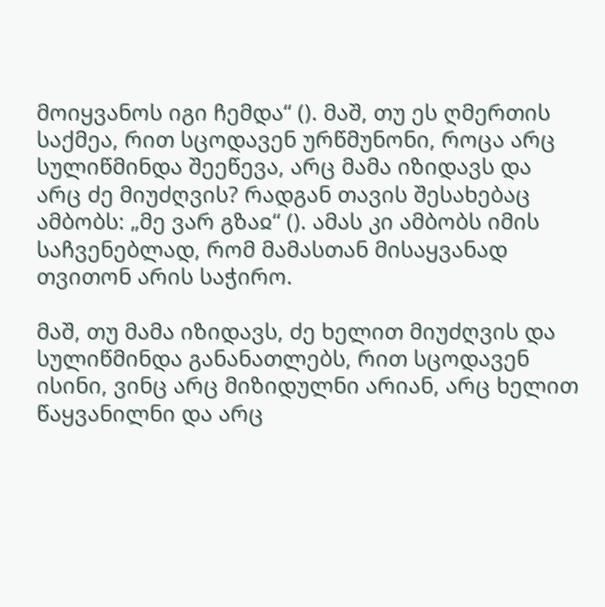მოიყვანოს იგი ჩემდა“ (). მაშ, თუ ეს ღმერთის საქმეა, რით სცოდავენ ურწმუნონი, როცა არც სულიწმინდა შეეწევა, არც მამა იზიდავს და არც ძე მიუძღვის? რადგან თავის შესახებაც ამბობს: „მე ვარ გზაჲ“ (). ამას კი ამბობს იმის საჩვენებლად, რომ მამასთან მისაყვანად თვითონ არის საჭირო.

მაშ, თუ მამა იზიდავს, ძე ხელით მიუძღვის და სულიწმინდა განანათლებს, რით სცოდავენ ისინი, ვინც არც მიზიდულნი არიან, არც ხელით წაყვანილნი და არც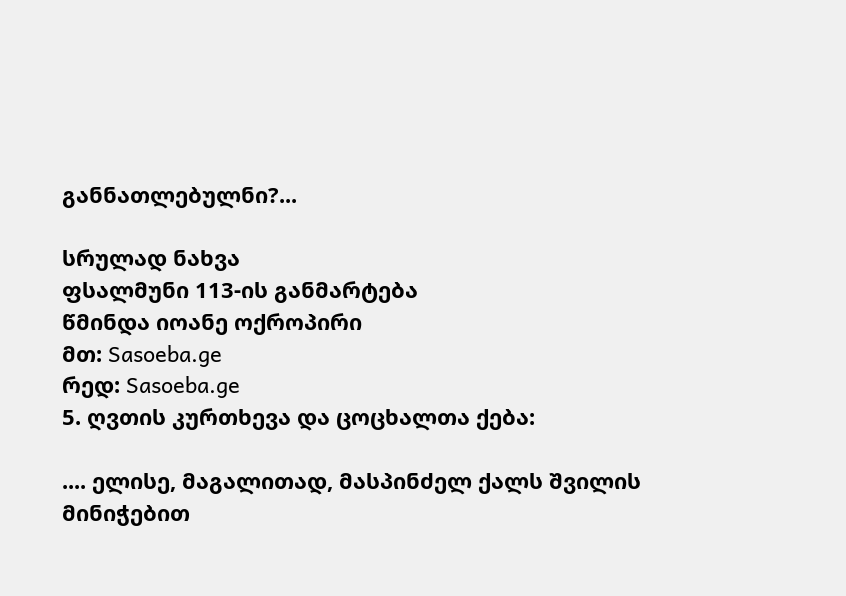განნათლებულნი?...

სრულად ნახვა
ფსალმუნი 113-ის განმარტება
წმინდა იოანე ოქროპირი
მთ: Sasoeba.ge
რედ: Sasoeba.ge
5. ღვთის კურთხევა და ცოცხალთა ქება:

.... ელისე, მაგალითად, მასპინძელ ქალს შვილის მინიჭებით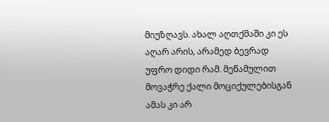მიუზღავს. ახალ აღთქმაში კი ეს აღარ არის, არამედ ბევრად უფრო დიდი რამ. მეწამულით მოვაჭრე ქალი მოციქულებისგან ამას კი არ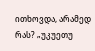ითხოვდა, არამედ რას? „უკუეთუ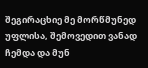შეგირაცხიე მე მორწმუნედ უფლისა, შემოვედით ვანად ჩემდა და მუნ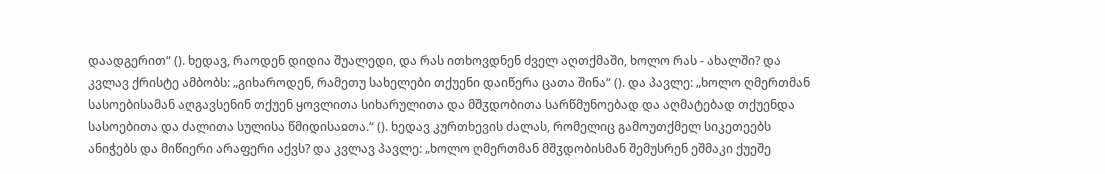დაადგერით“ (). ხედავ, რაოდენ დიდია შუალედი, და რას ითხოვდნენ ძველ აღთქმაში, ხოლო რას - ახალში? და კვლავ ქრისტე ამბობს: „გიხაროდენ, რამეთუ სახელები თქუენი დაიწერა ცათა შინა“ (). და პავლე: „ხოლო ღმერთმან სასოებისამან აღგავსენინ თქუენ ყოვლითა სიხარულითა და მშჳდობითა სარწმუნოებად და აღმატებად თქუენდა სასოებითა და ძალითა სულისა წმიდისაჲთა.“ (). ხედავ კურთხევის ძალას, რომელიც გამოუთქმელ სიკეთეებს ანიჭებს და მიწიერი არაფერი აქვს? და კვლავ პავლე: „ხოლო ღმერთმან მშჳდობისმან შემუსრენ ეშმაკი ქუეშე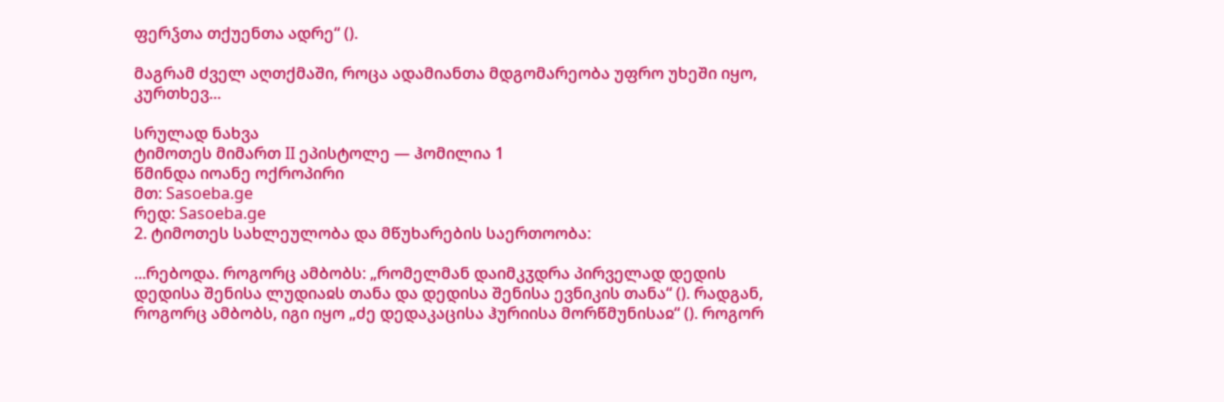ფერჴთა თქუენთა ადრე“ ().

მაგრამ ძველ აღთქმაში, როცა ადამიანთა მდგომარეობა უფრო უხეში იყო, კურთხევ...

სრულად ნახვა
ტიმოთეს მიმართ II ეპისტოლე — ჰომილია 1
წმინდა იოანე ოქროპირი
მთ: Sasoeba.ge
რედ: Sasoeba.ge
2. ტიმოთეს სახლეულობა და მწუხარების საერთოობა:

...რებოდა. როგორც ამბობს: „რომელმან დაიმკჳდრა პირველად დედის დედისა შენისა ლუდიაჲს თანა და დედისა შენისა ევნიკის თანა“ (). რადგან, როგორც ამბობს, იგი იყო „ძე დედაკაცისა ჰურიისა მორწმუნისაჲ“ (). როგორ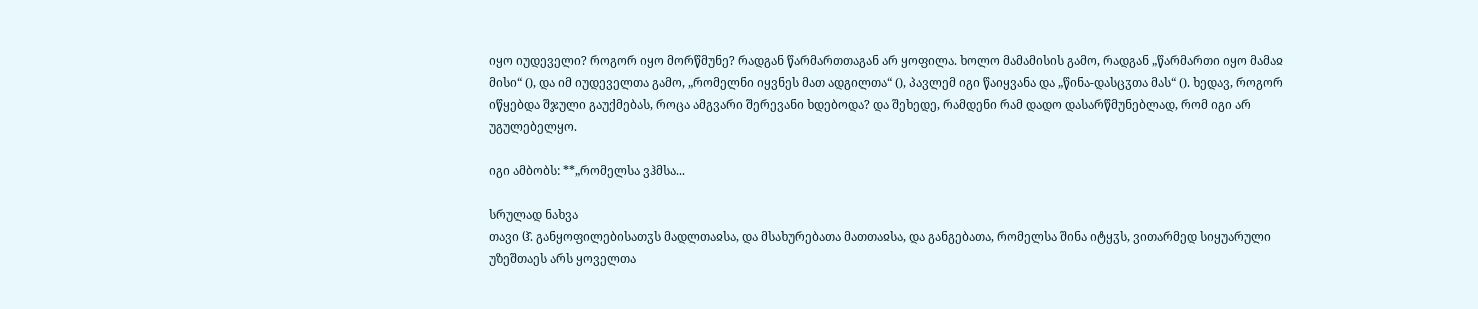იყო იუდეველი? როგორ იყო მორწმუნე? რადგან წარმართთაგან არ ყოფილა. ხოლო მამამისის გამო, რადგან „წარმართი იყო მამაჲ მისი“ (), და იმ იუდეველთა გამო, „რომელნი იყვნეს მათ ადგილთა“ (), პავლემ იგი წაიყვანა და „წინა-დასცჳთა მას“ (). ხედავ, როგორ იწყებდა შჯული გაუქმებას, როცა ამგვარი შერევანი ხდებოდა? და შეხედე, რამდენი რამ დადო დასარწმუნებლად, რომ იგი არ უგულებელყო.

იგი ამბობს: **„რომელსა ვჰმსა...

სრულად ნახვა
თავი ჱ̂. განყოფილებისათჳს მადლთაჲსა, და მსახურებათა მათთაჲსა, და განგებათა, რომელსა შინა იტყჳს, ვითარმედ სიყუარული უზეშთაეს არს ყოველთა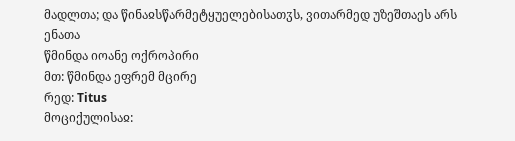მადლთა; და წინაჲსწარმეტყუელებისათჳს, ვითარმედ უზეშთაეს არს ენათა
წმინდა იოანე ოქროპირი
მთ: წმინდა ეფრემ მცირე
რედ: Titus
მოციქულისაჲ: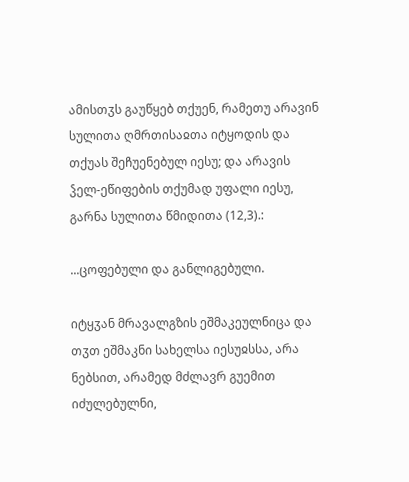ამისთჳს გაუწყებ თქუენ, რამეთუ არავინ სულითა ღმრთისაჲთა იტყოდის და თქუას შეჩუენებულ იესუ; და არავის ჴელ-ეწიფების თქუმად უფალი იესუ, გარნა სულითა წმიდითა (12,3).:

...ცოფებული და განლიგებული.

იტყჳან მრავალგზის ეშმაკეულნიცა და თჳთ ეშმაკნი სახელსა იესუჲსსა, არა ნებსით, არამედ მძლავრ გუემით იძულებულნი,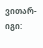ვითარ-იგი: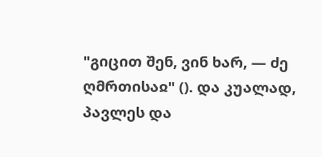"გიცით შენ, ვინ ხარ, — ძე ღმრთისაჲ" (). და კუალად, პავლეს და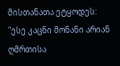მისთანათა ეტყოდეს: "ესე კაცნი მონანი არიან ღმრთისა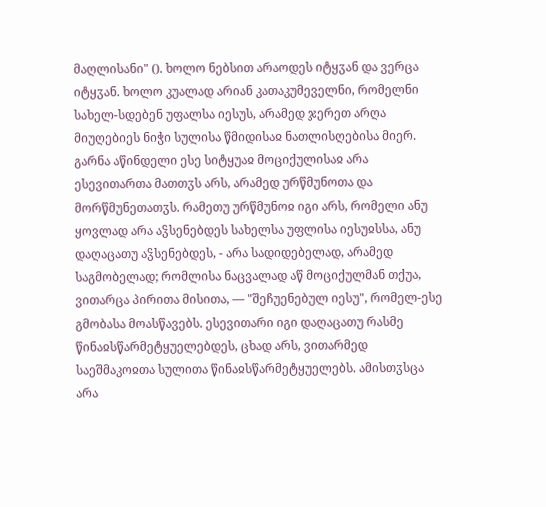მაღლისანი" (). ხოლო ნებსით არაოდეს იტყჳან და ვერცა იტყჳან. ხოლო კუალად არიან კათაკუმეველნი, რომელნი სახელ-სდებენ უფალსა იესუს, არამედ ჯერეთ არღა მიუღებიეს ნიჭი სულისა წმიდისაჲ ნათლისღებისა მიერ. გარნა აწინდელი ესე სიტყუაჲ მოციქულისაჲ არა ესევითართა მათთჳს არს, არამედ ურწმუნოთა და მორწმუნეთათჳს. რამეთუ ურწმუნოჲ იგი არს, რომელი ანუ ყოვლად არა აჴსენებდეს სახელსა უფლისა იესუჲსსა, ანუ დაღაცათუ აჴსენებდეს, - არა სადიდებელად, არამედ საგმობელად; რომლისა ნაცვალად აწ მოციქულმან თქუა, ვითარცა პირითა მისითა, — "შეჩუენებულ იესუ", რომელ-ესე გმობასა მოასწავებს. ესევითარი იგი დაღაცათუ რასმე წინაჲსწარმეტყუელებდეს, ცხად არს, ვითარმედ საეშმაკოჲთა სულითა წინაჲსწარმეტყუელებს. ამისთჳსცა არა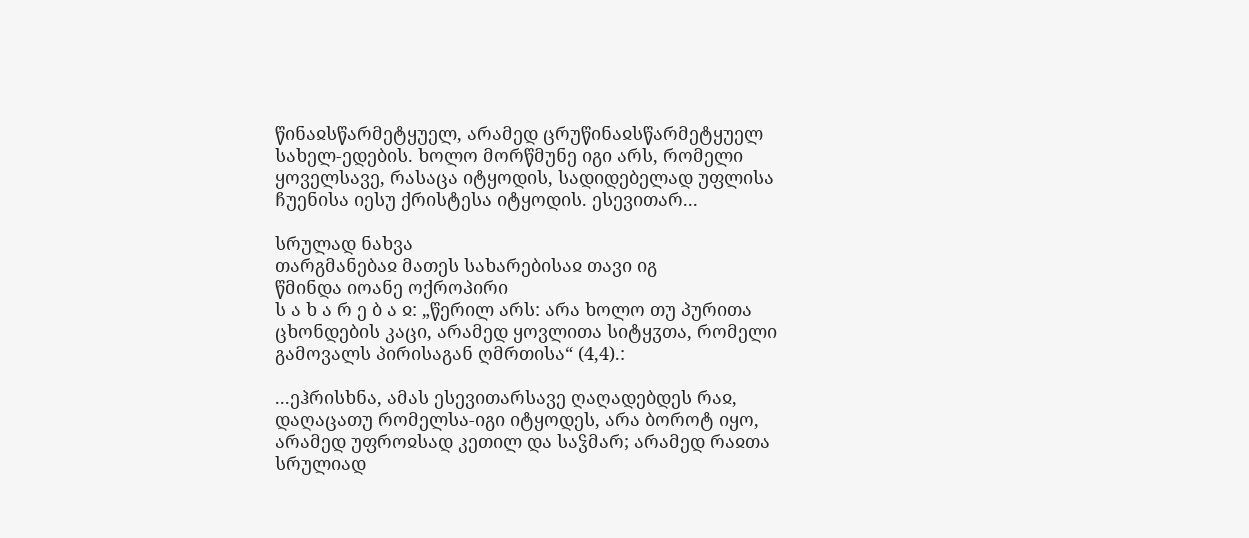წინაჲსწარმეტყუელ, არამედ ცრუწინაჲსწარმეტყუელ სახელ-ედების. ხოლო მორწმუნე იგი არს, რომელი ყოველსავე, რასაცა იტყოდის, სადიდებელად უფლისა ჩუენისა იესუ ქრისტესა იტყოდის. ესევითარ...

სრულად ნახვა
თარგმანებაჲ მათეს სახარებისაჲ თავი იგ
წმინდა იოანე ოქროპირი
ს ა ხ ა რ ე ბ ა ჲ: „წერილ არს: არა ხოლო თუ პურითა ცხონდების კაცი, არამედ ყოვლითა სიტყჳთა, რომელი გამოვალს პირისაგან ღმრთისა“ (4,4).:

...ეჰრისხნა, ამას ესევითარსავე ღაღადებდეს რაჲ, დაღაცათუ რომელსა-იგი იტყოდეს, არა ბოროტ იყო, არამედ უფროჲსად კეთილ და საჴმარ; არამედ რაჲთა სრულიად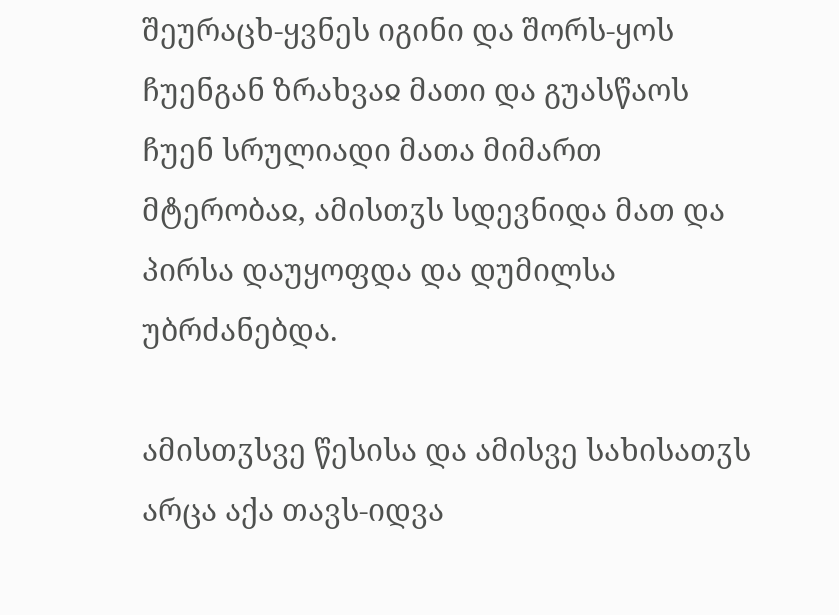შეურაცხ-ყვნეს იგინი და შორს-ყოს ჩუენგან ზრახვაჲ მათი და გუასწაოს ჩუენ სრულიადი მათა მიმართ მტერობაჲ, ამისთჳს სდევნიდა მათ და პირსა დაუყოფდა და დუმილსა უბრძანებდა.

ამისთჳსვე წესისა და ამისვე სახისათჳს არცა აქა თავს-იდვა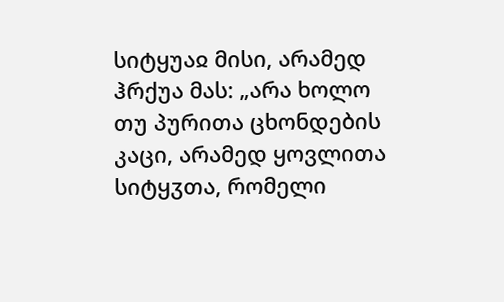სიტყუაჲ მისი, არამედ ჰრქუა მას: „არა ხოლო თუ პურითა ცხონდების კაცი, არამედ ყოვლითა სიტყჳთა, რომელი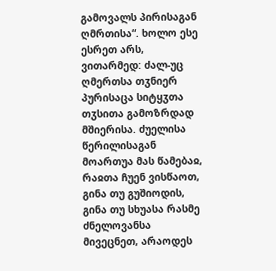გამოვალს პირისაგან ღმრთისა“. ხოლო ესე ესრეთ არს, ვითარმედ: ძალ-უც ღმერთსა თჳნიერ პურისაცა სიტყჳთა თჳსითა გამოზრდად მშიერისა. ძუელისა წერილისაგან მოართუა მას წამებაჲ, რაჲთა ჩუენ ვისწაოთ, გინა თუ გუშიოდის, გინა თუ სხუასა რასმე ძნელოვანსა მივეცნეთ, არაოდეს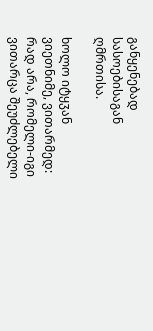განყენებად სასოებისაგან ღმრთისა.

ხოლო იტყჳან ვიეთნიმე, ვითარმედ: რად არა, რომელი-იგი ვითარცა შეუძლებელი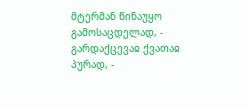მტერმან წინაუყო გამოსაცდელად, - გარდაქცევაჲ ქვათაჲ პურად, -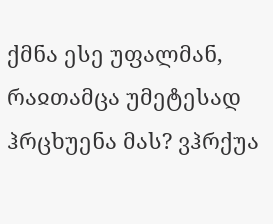ქმნა ესე უფალმან, რაჲთამცა უმეტესად ჰრცხუენა მას? ვჰრქუა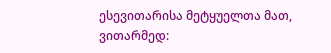ესევითარისა მეტყუელთა მათ, ვითარმედ: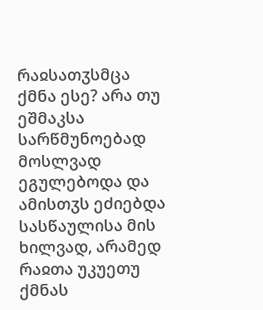რაჲსათჳსმცა ქმნა ესე? არა თუ ეშმაკსა სარწმუნოებად მოსლვად ეგულებოდა და ამისთჳს ეძიებდა სასწაულისა მის ხილვად, არამედ რაჲთა უკუეთუ ქმნას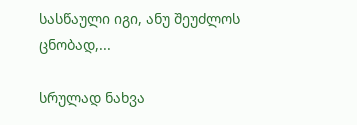სასწაული იგი, ანუ შეუძლოს ცნობად,...

სრულად ნახვა